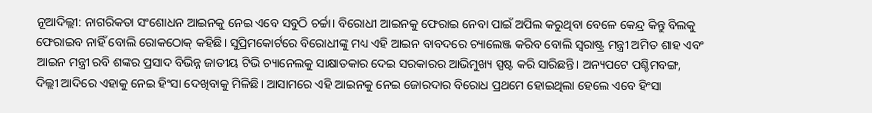ନୂଆଦିଲ୍ଲୀ: ନାଗରିକତା ସଂଶୋଧନ ଆଇନକୁ ନେଇ ଏବେ ସବୁଠି ଚର୍ଚ୍ଚା। ବିରୋଧୀ ଆଇନକୁ ଫେରାଇ ନେବା ପାଇଁ ଅପିଲ କରୁଥିବା ବେଳେ କେନ୍ଦ୍ର କିନ୍ତୁ ବିଲକୁ ଫେରାଇବ ନାହିଁ ବୋଲି ରୋକଠୋକ୍ କହିଛି। ସୁପ୍ରିମକୋର୍ଟରେ ବିରୋଧୀଙ୍କୁ ମଧ୍ୟ ଏହି ଆଇନ ବାବଦରେ ଚ୍ୟାଲେଞ୍ଜ କରିବ ବୋଲି ସ୍ୱରାଷ୍ଟ୍ର ମନ୍ତ୍ରୀ ଅମିତ ଶାହ ଏବଂ ଆଇନ ମନ୍ତ୍ରୀ ରବି ଶଙ୍କର ପ୍ରସାଦ ବିଭିନ୍ନ ଜାତୀୟ ଟିଭି ଚ୍ୟାନେଲକୁ ସାକ୍ଷାତକାର ଦେଇ ସରକାରର ଆଭିମୁଖ୍ୟ ସ୍ପଷ୍ଟ କରି ସାରିଛନ୍ତି। ଅନ୍ୟପଟେ ପଶ୍ଚିମବଙ୍ଗ, ଦିଲ୍ଲୀ ଆଦିରେ ଏହାକୁ ନେଇ ହିଂସା ଦେଖିବାକୁ ମିଳିଛି। ଆସାମରେ ଏହି ଆଇନକୁ ନେଇ ଜୋରଦାର ବିରୋଧ ପ୍ରଥମେ ହୋଇଥିଲା ହେଲେ ଏବେ ହିଂସା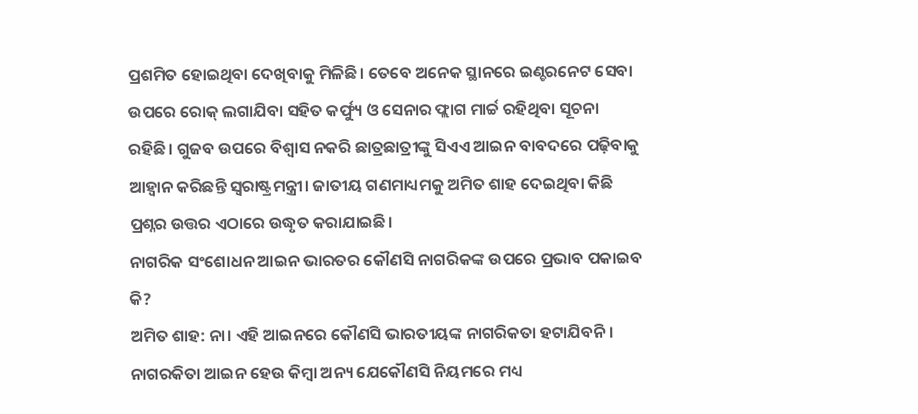ପ୍ରଶମିତ ହୋଇଥିବା ଦେଖିବାକୁ ମିଳିଛି। ତେବେ ଅନେକ ସ୍ଥାନରେ ଇଣ୍ଚରନେଟ ସେବା ଉପରେ ରୋକ୍ ଲଗାଯିବା ସହିତ କର୍ଫ୍ୟୁ ଓ ସେନାର ଫ୍ଲାଗ ମାର୍ଚ୍ଚ ରହିଥିବା ସୂଚନା ରହିଛି। ଗୁଜବ ଉପରେ ବିଶ୍ୱାସ ନକରି ଛାତ୍ରଛାତ୍ରୀଙ୍କୁ ସିଏଏ ଆଇନ ବାବଦରେ ପଢ଼ିବାକୁ ଆହ୍ୱାନ କରିଛନ୍ତି ସ୍ୱରାଷ୍ଟ୍ରମନ୍ତ୍ରୀ। ଜାତୀୟ ଗଣମାଧ୍ୟମକୁ ଅମିତ ଶାହ ଦେଇଥିବା କିଛି ପ୍ରଶ୍ନର ଉତ୍ତର ଏଠାରେ ଉଦ୍ଧୃତ କରାଯାଇଛି।
ନାଗରିକ ସଂଶୋଧନ ଆଇନ ଭାରତର କୌଣସି ନାଗରିକଙ୍କ ଉପରେ ପ୍ରଭାବ ପକାଇବ କି?
ଅମିତ ଶାହ: ନା। ଏହି ଆଇନରେ କୌଣସି ଭାରତୀୟଙ୍କ ନାଗରିକତା ହଟାଯିବନି। ନାଗରକିତା ଆଇନ ହେଉ କିମ୍ୱା ଅନ୍ୟ ଯେକୌଣସି ନିୟମରେ ମଧ୍ୟ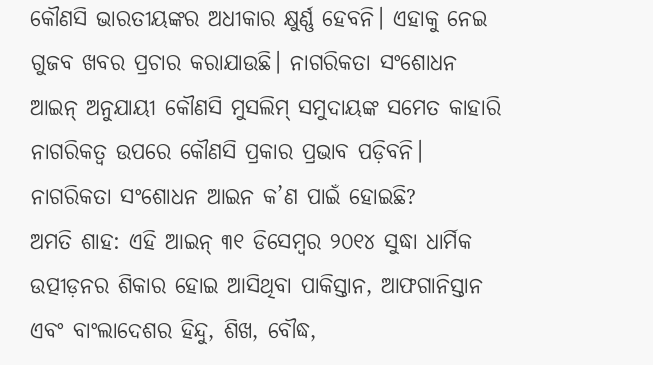କୌଣସି ଭାରତୀୟଙ୍କର ଅଧୀକାର କ୍ଷୁର୍ଣ୍ଣ ହେବନି। ଏହାକୁ ନେଇ ଗୁଜବ ଖବର ପ୍ରଚାର କରାଯାଉଛି। ନାଗରିକତା ସଂଶୋଧନ ଆଇନ୍ ଅନୁଯାୟୀ କୌଣସି ମୁସଲିମ୍ ସମୁଦାୟଙ୍କ ସମେତ କାହାରି ନାଗରିକତ୍ୱ ଉପରେ କୌଣସି ପ୍ରକାର ପ୍ରଭାବ ପଡ଼ିବନି।
ନାଗରିକତା ସଂଶୋଧନ ଆଇନ କ’ଣ ପାଇଁ ହୋଇଛି?
ଅମତି ଶାହ: ଏହି ଆଇନ୍ ୩୧ ଡିସେମ୍ୱର ୨୦୧୪ ସୁଦ୍ଧା ଧାର୍ମିକ ଉତ୍ପୀଡ଼ନର ଶିକାର ହୋଇ ଆସିଥିବା ପାକିସ୍ତାନ, ଆଫଗାନିସ୍ତାନ ଏବଂ ବାଂଲାଦେଶର ହିନ୍ଦୁ, ଶିଖ, ବୌଦ୍ଧ,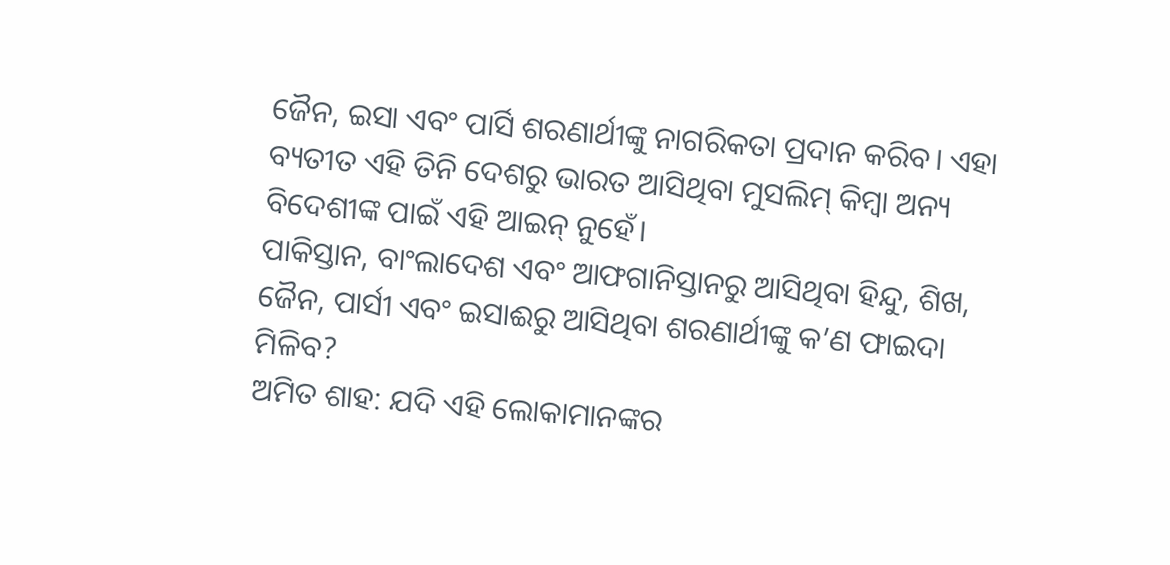ଜୈନ, ଇସା ଏବଂ ପାର୍ସି ଶରଣାର୍ଥୀଙ୍କୁ ନାଗରିକତା ପ୍ରଦାନ କରିବ। ଏହା ବ୍ୟତୀତ ଏହି ତିନି ଦେଶରୁ ଭାରତ ଆସିଥିବା ମୁସଲିମ୍ କିମ୍ୱା ଅନ୍ୟ ବିଦେଶୀଙ୍କ ପାଇଁ ଏହି ଆଇନ୍ ନୁହେଁ।
ପାକିସ୍ତାନ, ବାଂଲାଦେଶ ଏବଂ ଆଫଗାନିସ୍ତାନରୁ ଆସିଥିବା ହିନ୍ଦୁ, ଶିଖ, ଜୈନ, ପାର୍ସୀ ଏବଂ ଇସାଈରୁ ଆସିଥିବା ଶରଣାର୍ଥୀଙ୍କୁ କ’ଣ ଫାଇଦା ମିଳିବ?
ଅମିତ ଶାହ: ଯଦି ଏହି ଲୋକାମାନଙ୍କର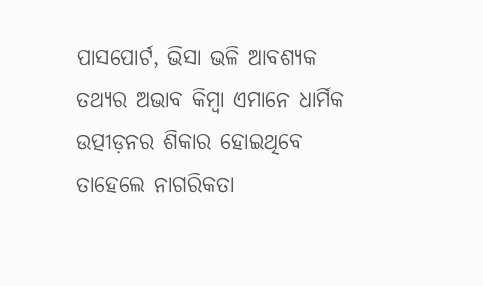ପାସପୋର୍ଟ, ଭିସା ଭଳି ଆବଶ୍ୟକ ତଥ୍ୟର ଅଭାବ କିମ୍ୱା ଏମାନେ ଧାର୍ମିକ ଉତ୍ପୀଡ଼ନର ଶିକାର ହୋଇଥିବେ ତାହେଲେ ନାଗରିକତା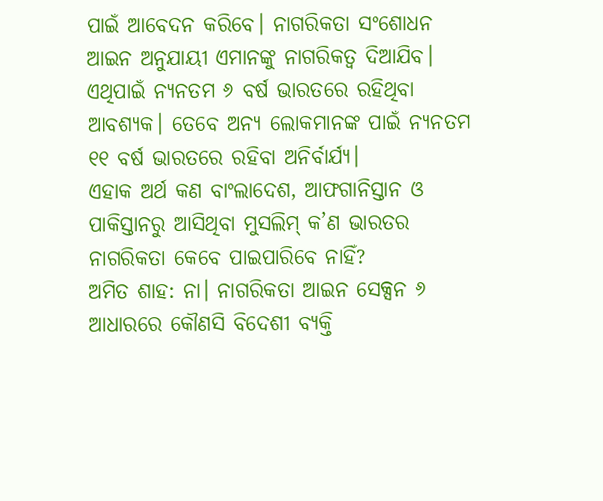ପାଇଁ ଆବେଦନ କରିବେ। ନାଗରିକତା ସଂଶୋଧନ ଆଇନ ଅନୁଯାୟୀ ଏମାନଙ୍କୁ ନାଗରିକତ୍ୱ ଦିଆଯିବ। ଏଥିପାଇଁ ନ୍ୟନତମ ୬ ବର୍ଷ ଭାରତରେ ରହିଥିବା ଆବଶ୍ୟକ। ତେବେ ଅନ୍ୟ ଲୋକମାନଙ୍କ ପାଇଁ ନ୍ୟନତମ ୧୧ ବର୍ଷ ଭାରତରେ ରହିବା ଅନିର୍ବାର୍ଯ୍ୟ।
ଏହାକ ଅର୍ଥ କଣ ବାଂଲାଦେଶ, ଆଫଗାନିସ୍ତାନ ଓ ପାକିସ୍ତାନରୁ ଆସିଥିବା ମୁସଲିମ୍ କ’ଣ ଭାରତର ନାଗରିକତା କେବେ ପାଇପାରିବେ ନାହିଁ?
ଅମିତ ଶାହ: ନା। ନାଗରିକତା ଆଇନ ସେକ୍ସନ ୬ ଆଧାରରେ କୌଣସି ବିଦେଶୀ ବ୍ୟକ୍ତି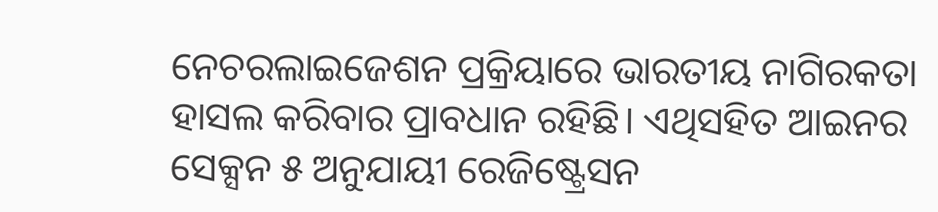ନେଚରଲାଇଜେଶନ ପ୍ରକ୍ରିୟାରେ ଭାରତୀୟ ନାଗିରକତା ହାସଲ କରିବାର ପ୍ରାବଧାନ ରହିଛି। ଏଥିସହିତ ଆଇନର ସେକ୍ସନ ୫ ଅନୁଯାୟୀ ରେଜିଷ୍ଟ୍ରେସନ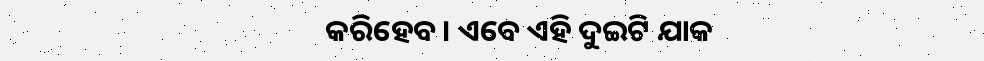କରିହେବ। ଏବେ ଏହି ଦୁଇଟି ଯାକ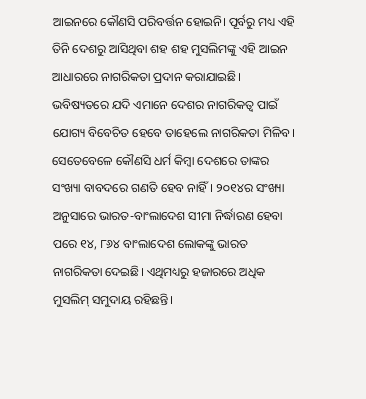ଆଇନରେ କୌଣସି ପରିବର୍ତ୍ତନ ହୋଇନି। ପୂର୍ବରୁ ମଧ୍ୟ ଏହି ତିନି ଦେଶରୁ ଆସିଥିବା ଶହ ଶହ ମୁସଲିମଙ୍କୁ ଏହି ଆଇନ ଆଧାରରେ ନାଗରିକତା ପ୍ରଦାନ କରାଯାଇଛି। ଭବିଷ୍ୟତରେ ଯଦି ଏମାନେ ଦେଶର ନାଗରିକତ୍ୱ ପାଇଁ ଯୋଗ୍ୟ ବିବେଚିତ ହେବେ ତାହେଲେ ନାଗରିକତା ମିଳିବ। ସେତେବେଳେ କୌଣସି ଧର୍ମ କିମ୍ୱା ଦେଶରେ ତାଙ୍କର ସଂଖ୍ୟା ବାବଦରେ ଗଣତି ହେବ ନାହିଁ। ୨୦୧୪ର ସଂଖ୍ୟା ଅନୁସାରେ ଭାରତ-ବାଂଲାଦେଶ ସୀମା ନିର୍ଦ୍ଧାରଣ ହେବା ପରେ ୧୪, ୮୬୪ ବାଂଲାଦେଶ ଲୋକଙ୍କୁ ଭାରତ ନାଗରିକତା ଦେଇଛି। ଏଥିମଧ୍ୟରୁ ହଜାରରେ ଅଧିକ ମୁସଲିମ୍ ସମୁଦାୟ ରହିଛନ୍ତି।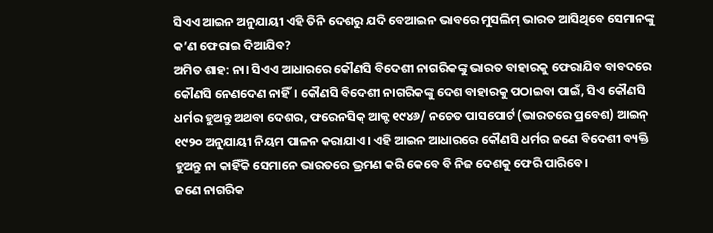ସିଏଏ ଆଇନ ଅନୁଯାୟୀ ଏହି ତିନି ଦେଶରୁ ଯଦି ବେଆଇନ ଭାବରେ ମୁସଲିମ୍ ଭାରତ ଆସିଥିବେ ସେମାନଙ୍କୁ କ’ଣ ଫେରାଇ ଦିଆଯିବ?
ଅମିତ ଶାହ: ନା। ସିଏଏ ଆଧାରରେ କୌଣସି ବିଦେଶୀ ନାଗରିକଙ୍କୁ ଭାରତ ବାହାରକୁ ଫେରାଯିବ ବାବଦରେ କୌଣସି ନେଣଦେଣ ନାହିଁ। କୌଣସି ବିଦେଶୀ ନାଗରିକଙ୍କୁ ଦେଶ ବାହାରକୁ ପଠାଇବା ପାଇଁ, ସିଏ କୌଣସି ଧର୍ମର ହୁଅନ୍ତୁ ଅଥବା ଦେଶର, ଫରେନସିକ୍ ଆକ୍ଟ ୧୯୪୬/ ନଚେତ ପାସପୋର୍ଟ (ଭାରତରେ ପ୍ରବେଶ) ଆଇନ୍ ୧୯୨୦ ଅନୁଯାୟୀ ନିୟମ ପାଳନ କରାଯାଏ। ଏହି ଆଇନ ଆଧାରରେ କୌଣସି ଧର୍ମର ଜଣେ ବିଦେଶୀ ବ୍ୟକ୍ତି ହୁଅନ୍ତୁ ନା କାହିଁକି ସେମାନେ ଭାରତରେ ଭ୍ରମଣ କରି କେବେ ବି ନିଜ ଦେଶକୁ ଫେରି ପାରିବେ।
ଜଣେ ନାଗରିକ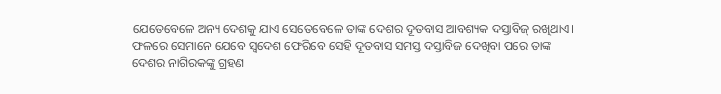ଯେତେବେଳେ ଅନ୍ୟ ଦେଶକୁ ଯାଏ ସେତେବେଳେ ତାଙ୍କ ଦେଶର ଦୂତବାସ ଆବଶ୍ୟକ ଦସ୍ତାବିଜ୍ ରଖିଥାଏ। ଫଳରେ ସେମାନେ ଯେବେ ସ୍ୱଦେଶ ଫେରିବେ ସେହି ଦୂତବାସ ସମସ୍ତ ଦସ୍ତାବିଜ ଦେଖିବା ପରେ ତାଙ୍କ ଦେଶର ନାଗିରକଙ୍କୁ ଗ୍ରହଣ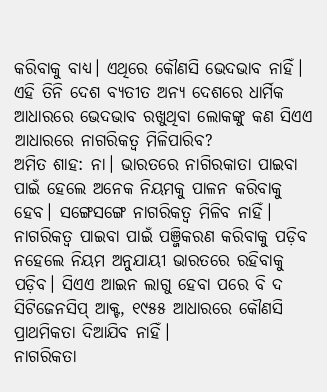କରିବାକୁ ବାଧ୍ୟ। ଏଥିରେ କୌଣସି ଭେଦଭାବ ନାହିଁ।
ଏହି ତିନି ଦେଶ ବ୍ୟତୀତ ଅନ୍ୟ ଦେଶରେ ଧାର୍ମିକ ଆଧାରରେ ଭେଦଭାବ ରଖୁଥିବା ଲୋକଙ୍କୁ କଣ ସିଏଏ ଆଧାରରେ ନାଗରିକତ୍ୱ ମିଳିପାରିବ?
ଅମିତ ଶାହ: ନା। ଭାରତରେ ନାଗିରକାତା ପାଇବା ପାଇଁ ହେଲେ ଅନେକ ନିୟମକୁ ପାଳନ କରିବାକୁ ହେବ। ସଙ୍ଗେସଙ୍ଗେ ନାଗରିକତ୍ୱ ମିଳିବ ନାହିଁ। ନାଗରିକତ୍ୱ ପାଇବା ପାଇଁ ପଞ୍ଜିକରଣ କରିବାକୁ ପଡ଼ିବ ନହେଲେ ନିୟମ ଅନୁଯାୟୀ ଭାରତରେ ରହିବାକୁ ପଡ଼ିବ। ସିଏଏ ଆଇନ ଲାଗୁ ହେବା ପରେ ବି ଦ ସିଟିଜେନସିପ୍ ଆକ୍ଟ, ୧୯୫୫ ଆଧାରରେ କୌଣସି ପ୍ରାଥମିକତା ଦିଆଯିବ ନାହିଁ।
ନାଗରିକତା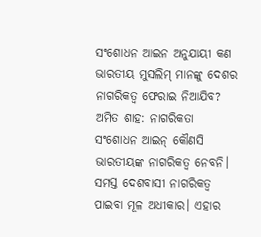ସଂଶୋଧନ ଆଇନ ଅନୁଯାୟୀ କଣ ଭାରତୀୟ ମୁସଲିମ୍ ମାନଙ୍କୁ ଦେଶର ନାଗରିକତ୍ୱ ଫେରାଇ ନିଆଯିବ?
ଅମିତ ଶାହ: ନାଗରିକତା ସଂଶୋଧନ ଆଇନ୍ କୌଣସି ଭାରତୀୟଙ୍କ ନାଗରିକତ୍ୱ ନେବନି। ସମସ୍ତ ଦେଶବାସୀ ନାଗରିକତ୍ୱ ପାଇବା ମୂଳ ଅଧୀକାର। ଏହାର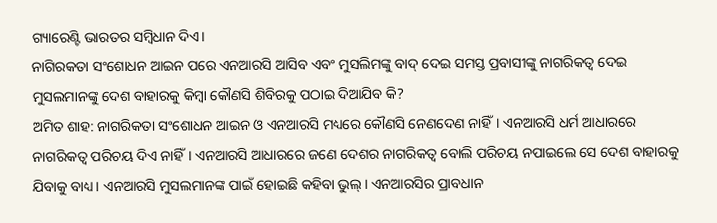ଗ୍ୟାରେଣ୍ଟି ଭାରତର ସମ୍ୱିଧାନ ଦିଏ।
ନାଗିରକତା ସଂଶୋଧନ ଆଇନ ପରେ ଏନଆରସି ଆସିବ ଏବଂ ମୁସଲିମଙ୍କୁ ବାଦ୍ ଦେଇ ସମସ୍ତ ପ୍ରବାସୀଙ୍କୁ ନାଗରିକତ୍ୱ ଦେଇ ମୁସଲମାନଙ୍କୁ ଦେଶ ବାହାରକୁ କିମ୍ୱା କୌଣସି ଶିବିରକୁ ପଠାଇ ଦିଆଯିବ କି?
ଅମିତ ଶାହ: ନାଗରିକତା ସଂଶୋଧନ ଆଇନ ଓ ଏନଆରସି ମଧ୍ୟରେ କୌଣସି ନେଣଦେଣ ନାହିଁ। ଏନଆରସି ଧର୍ମ ଆଧାରରେ ନାଗରିକତ୍ୱ ପରିଚୟ ଦିଏ ନାହିଁ। ଏନଆରସି ଆଧାରରେ ଜଣେ ଦେଶର ନାଗରିକତ୍ୱ ବୋଲି ପରିଚୟ ନପାଇଲେ ସେ ଦେଶ ବାହାରକୁ ଯିବାକୁ ବାଧ୍ୟ। ଏନଆରସି ମୁସଲମାନଙ୍କ ପାଇଁ ହୋଇଛି କହିବା ଭୁଲ୍। ଏନଆରସିର ପ୍ରାବଧାନ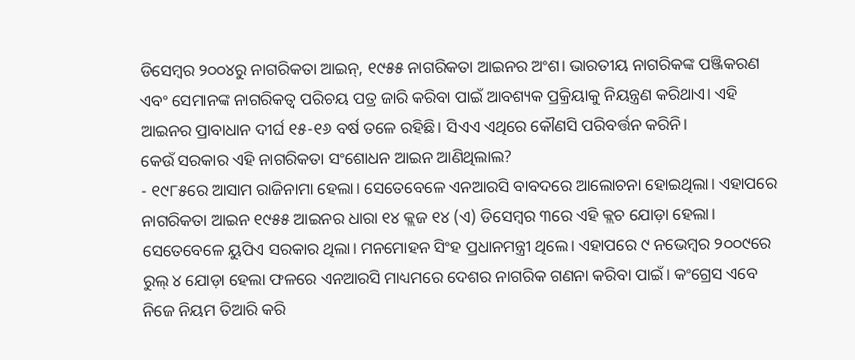ଡିସେମ୍ୱର ୨୦୦୪ରୁ ନାଗରିକତା ଆଇନ୍, ୧୯୫୫ ନାଗରିକତା ଆଇନର ଅଂଶ। ଭାରତୀୟ ନାଗରିକଙ୍କ ପଞ୍ଜିକରଣ ଏବଂ ସେମାନଙ୍କ ନାଗରିକତ୍ୱ ପରିଚୟ ପତ୍ର ଜାରି କରିବା ପାଇଁ ଆବଶ୍ୟକ ପ୍ରକ୍ରିୟାକୁ ନିୟନ୍ତ୍ରଣ କରିଥାଏ। ଏହି ଆଇନର ପ୍ରାବାଧାନ ଦୀର୍ଘ ୧୫-୧୬ ବର୍ଷ ତଳେ ରହିଛି। ସିଏଏ ଏଥିରେ କୌଣସି ପରିବର୍ତ୍ତନ କରିନି।
କେଉଁ ସରକାର ଏହି ନାଗରିକତା ସଂଶୋଧନ ଆଇନ ଆଣିଥିଲାଲ?
- ୧୯୮୫ରେ ଆସାମ ରାଜିନାମା ହେଲା। ସେତେବେଳେ ଏନଆରସି ବାବଦରେ ଆଲୋଚନା ହୋଇଥିଲା। ଏହାପରେ ନାଗରିକତା ଆଇନ ୧୯୫୫ ଆଇନର ଧାରା ୧୪ କ୍ଲଜ ୧୪ (ଏ) ଡିସେମ୍ୱର ୩ରେ ଏହି କ୍ଲଚ ଯୋଡ଼ା ହେଲା। ସେତେବେଳେ ୟୁପିଏ ସରକାର ଥିଲା। ମନମୋହନ ସିଂହ ପ୍ରଧାନମନ୍ତ୍ରୀ ଥିଲେ। ଏହାପରେ ୯ ନଭେମ୍ୱର ୨୦୦୯ରେ ରୁଲ୍ ୪ ଯୋଡ଼ା ହେଲା ଫଳରେ ଏନଆରସି ମାଧ୍ୟମରେ ଦେଶର ନାଗରିକ ଗଣନା କରିବା ପାଇଁ। କଂଗ୍ରେସ ଏବେ ନିଜେ ନିୟମ ତିଆରି କରି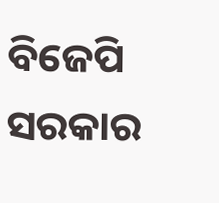ବିଜେପି ସରକାର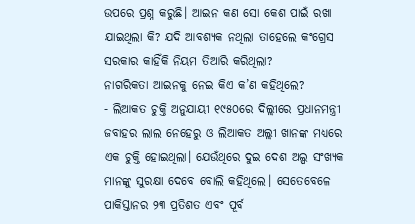ଉପରେ ପ୍ରଶ୍ନ କରୁଛି। ଆଇନ କଣ ସୋ କେଶ ପାଇଁ ରଖା ଯାଇଥିଲା କି? ଯଦି ଆବଶ୍ୟକ ନଥିଲା ତାହେଲେ କଂଗ୍ରେସ ସରକାର କାହିଁକି ନିୟମ ତିଆରି କରିଥିଲା?
ନାଗରିକତା ଆଇନକୁ ନେଇ କିଏ କ’ଣ କହିଥିଲେ?
- ଲିଆକତ ଚୁକ୍ତି ଅନୁଯାୟୀ ୧୯୫୦ରେ ଦିଲ୍ଲୀରେ ପ୍ରଧାନମନ୍ତ୍ରୀ ଜବାହର ଲାଲ ନେହେରୁ ଓ ଲିଆକତ ଅଲ୍ଲୀ ଖାନଙ୍କ ମଧ୍ୟରେ ଏକ ଚୁକ୍ତି ହୋଇଥିଲା। ଯେଉଁଥିରେ ଦୁଇ ଦେଶ ଅଲ୍ପ ସଂଖ୍ୟକ ମାନଙ୍କୁ ସୁରକ୍ଷା ଦେବେ ବୋଲି କହିଥିଲେ। ସେତେବେଳେ ପାକିସ୍ତାନର ୨୩ ପ୍ରତିଶତ ଏବଂ ପୂର୍ବ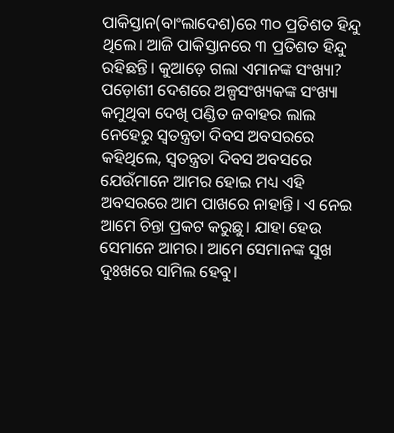ପାକିସ୍ତାନ(ବାଂଲାଦେଶ)ରେ ୩୦ ପ୍ରତିଶତ ହିନ୍ଦୁ ଥିଲେ। ଆଜି ପାକିସ୍ତାନରେ ୩ ପ୍ରତିଶତ ହିନ୍ଦୁ ରହିଛନ୍ତି। କୁଆଡ଼େ ଗଲା ଏମାନଙ୍କ ସଂଖ୍ୟା? ପଡ଼ୋଶୀ ଦେଶରେ ଅଳ୍ପସଂଖ୍ୟକଙ୍କ ସଂଖ୍ୟା କମୁଥିବା ଦେଖି ପଣ୍ଡିତ ଜବାହର ଲାଲ ନେହେରୁ ସ୍ୱତନ୍ତ୍ରତା ଦିବସ ଅବସରରେ କହିଥିଲେ, ସ୍ୱତନ୍ତ୍ରତା ଦିବସ ଅବସରେ ଯେଉଁମାନେ ଆମର ହୋଇ ମଧ୍ୟ ଏହି ଅବସରରେ ଆମ ପାଖରେ ନାହାନ୍ତି। ଏ ନେଇ ଆମେ ଚିନ୍ତା ପ୍ରକଟ କରୁଛୁ। ଯାହା ହେଉ ସେମାନେ ଆମର। ଆମେ ସେମାନଙ୍କ ସୁଖ ଦୁଃଖରେ ସାମିଲ ହେବୁ।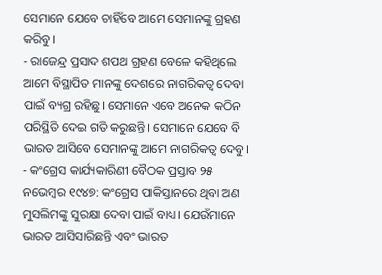ସେମାନେ ଯେବେ ଚାହିଁବେ ଆମେ ସେମାନଙ୍କୁ ଗ୍ରହଣ କରିବୁ।
- ରାଜେନ୍ଦ୍ର ପ୍ରସାଦ ଶପଥ ଗ୍ରହଣ ବେଳେ କହିଥିଲେ ଆମେ ବିସ୍ଥାପିତ ମାନଙ୍କୁ ଦେଶରେ ନାଗରିକତ୍ୱ ଦେବା ପାଇଁ ବ୍ୟଗ୍ର ରହିଛୁ। ସେମାନେ ଏବେ ଅନେକ କଠିନ ପରିସ୍ଥିତି ଦେଇ ଗତି କରୁଛନ୍ତି। ସେମାନେ ଯେବେ ବି ଭାରତ ଆସିବେ ସେମାନଙ୍କୁ ଆମେ ନାଗରିକତ୍ୱ ଦେବୁ।
- କଂଗ୍ରେସ କାର୍ଯ୍ୟକାରିଣୀ ବୈଠକ ପ୍ରସ୍ତାବ ୨୫ ନଭେମ୍ୱର ୧୯୪୭: କଂଗ୍ରେସ ପାକିସ୍ତାନରେ ଥିବା ଅଣ ମୁସଲିମଙ୍କୁ ସୁରକ୍ଷା ଦେବା ପାଇଁ ବାଧ୍ୟ। ଯେଉଁମାନେ ଭାରତ ଆସିସାରିଛନ୍ତି ଏବଂ ଭାରତ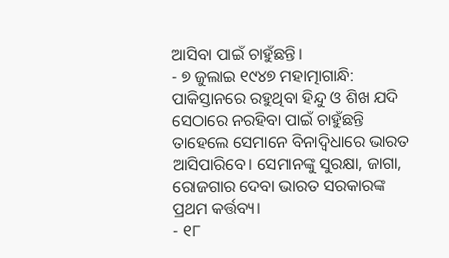ଆସିବା ପାଇଁ ଚାହୁଁଛନ୍ତି।
- ୭ ଜୁଲାଇ ୧୯୪୭ ମହାତ୍ମାଗାନ୍ଧି: ପାକିସ୍ତାନରେ ରହୁଥିବା ହିନ୍ଦୁ ଓ ଶିଖ ଯଦି ସେଠାରେ ନରହିବା ପାଇଁ ଚାହୁଁଛନ୍ତି ତାହେଲେ ସେମାନେ ବିନାଦ୍ୱିଧାରେ ଭାରତ ଆସିପାରିବେ। ସେମାନଙ୍କୁ ସୁରକ୍ଷା, ଜାଗା, ରୋଜଗାର ଦେବା ଭାରତ ସରକାରଙ୍କ ପ୍ରଥମ କର୍ତ୍ତବ୍ୟ।
- ୧୮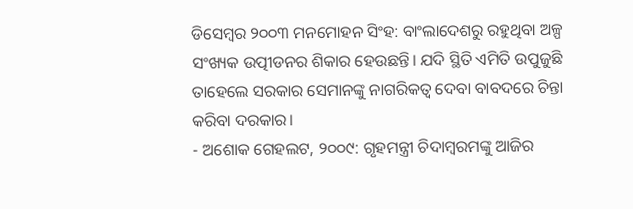ଡିସେମ୍ୱର ୨୦୦୩ ମନମୋହନ ସିଂହ: ବାଂଲାଦେଶରୁ ରହୁଥିବା ଅଳ୍ପ ସଂଖ୍ୟକ ଉତ୍ପୀଡନର ଶିକାର ହେଉଛନ୍ତି। ଯଦି ସ୍ଥିତି ଏମିତି ଉପୁଜୁଛି ତାହେଲେ ସରକାର ସେମାନଙ୍କୁ ନାଗରିକତ୍ୱ ଦେବା ବାବଦରେ ଚିନ୍ତା କରିବା ଦରକାର।
- ଅଶୋକ ଗେହଲଟ, ୨୦୦୯: ଗୃହମନ୍ତ୍ରୀ ଚିଦାମ୍ୱରମଙ୍କୁ ଆଜିର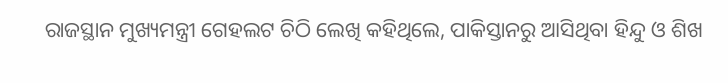ରାଜସ୍ଥାନ ମୁଖ୍ୟମନ୍ତ୍ରୀ ଗେହଲଟ ଚିଠି ଲେଖି କହିଥିଲେ, ପାକିସ୍ତାନରୁ ଆସିଥିବା ହିନ୍ଦୁ ଓ ଶିଖ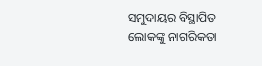ସମୁଦାୟର ବିସ୍ଥାପିତ ଲୋକଙ୍କୁ ନାଗରିକତା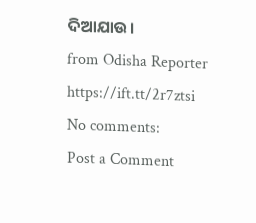ଦିଆଯାଉ।
from Odisha Reporter https://ift.tt/2r7ztsi
No comments:
Post a Comment